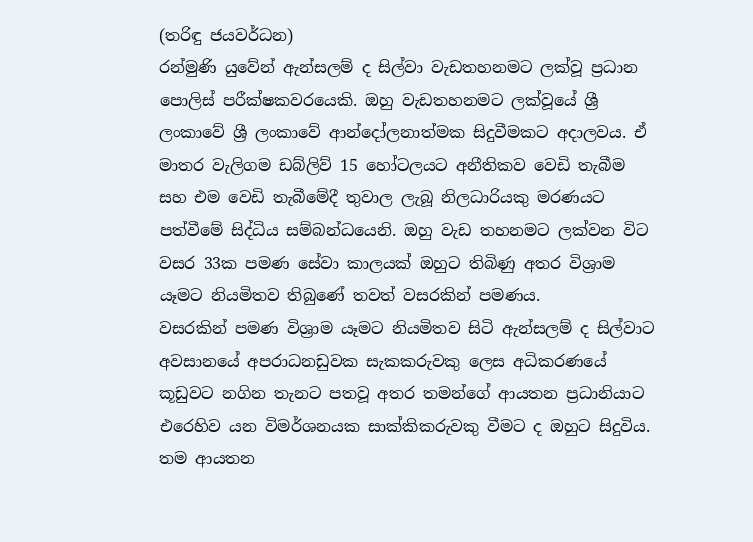(තරිඳු ජයවර්ධන)
රන්මුණි යුවේන් ඇන්සලම් ද සිල්වා වැඩතහනමට ලක්වූ ප්‍රධාන පොලිස් පරීක්ෂකවරයෙකි. ඔහු වැඩතහනමට ලක්වූයේ ශ්‍රී ලංකාවේ ශ්‍රී ලංකාවේ ආන්දෝලනාත්මක සිදුවීමකට අදාලවය. ඒ මාතර වැලිගම ඩබ්ලිව් 15 හෝටලයට අනීතිකව වෙඩි තැබීම සහ එම වෙඩි තැබීමේදී තුවාල ලැබූ නිලධාරියකු මරණයට පත්වීමේ සිද්ධිය සම්බන්ධයෙනි. ඔහු වැඩ තහනමට ලක්වන විට වසර 33ක පමණ සේවා කාලයක් ඔහුට තිබිණු අතර විශ්‍රාම යෑමට නියමිතව තිබුණේ තවත් වසරකින් පමණය.
වසරකින් පමණ විශ්‍රාම යෑමට නියමිතව සිටි ඇන්සලම් ද සිල්වාට අවසානයේ අපරාධනඩුවක සැකකරුවකු ලෙස අධිකරණයේ කූඩුවට නගින තැනට පතවූ අතර තමන්ගේ ආයතන ප්‍රධානියාට එරෙහිව යන විමර්ශනයක සාක්කිකරුවකු වීමට ද ඔහුට සිදුවිය. තම ආයතන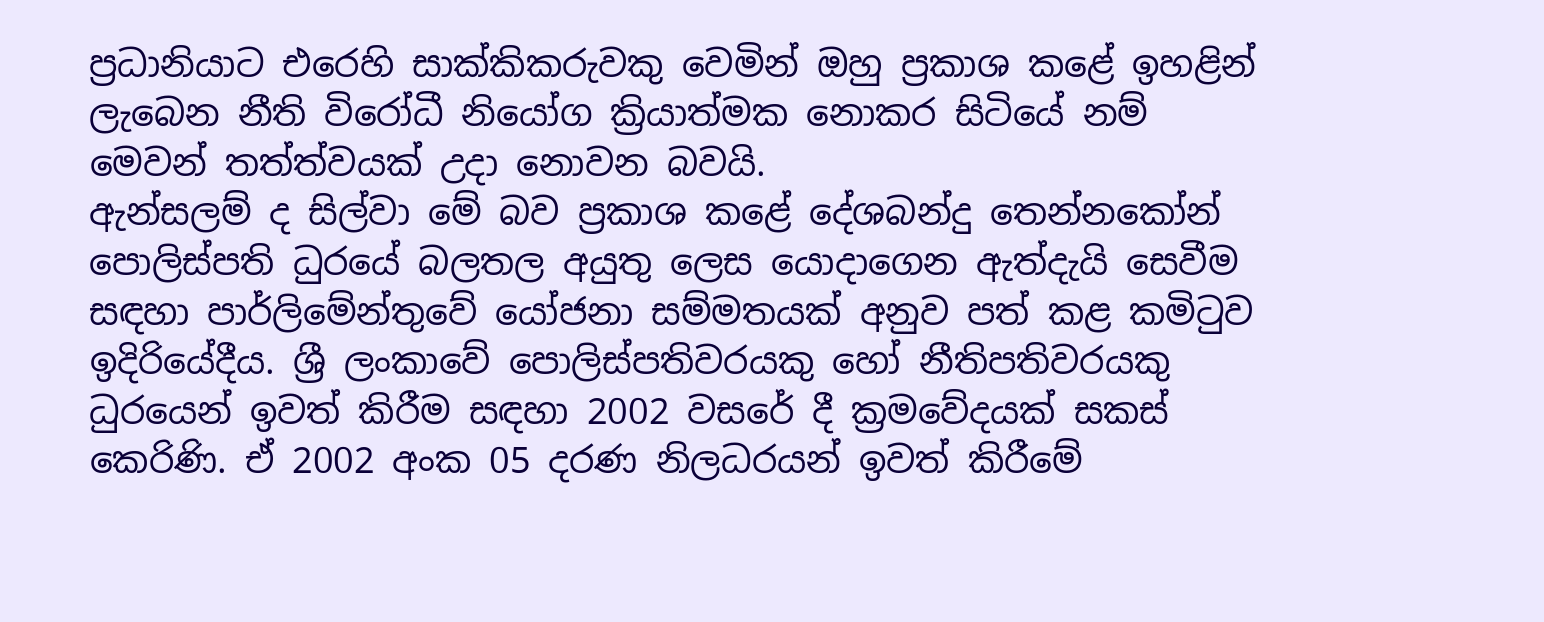ප්‍රධානියාට එරෙහි සාක්කිකරුවකු වෙමින් ඔහු ප්‍රකාශ කළේ ඉහළින් ලැබෙන නීති විරෝධී නියෝග ක්‍රියාත්මක නොකර සිටියේ නම් මෙවන් තත්ත්වයක් උදා නොවන බවයි.
ඇන්සලම් ද සිල්වා මේ බව ප්‍රකාශ කළේ දේශබන්දු තෙන්නකෝන් පොලිස්පති ධුරයේ බලතල අයුතු ලෙස යොදාගෙන ඇත්දැයි සෙවීම සඳහා පාර්ලිමේන්තුවේ යෝජනා සම්මතයක් අනුව පත් කළ කමිටුව ඉදිරියේදීය. ශ්‍රී ලංකාවේ පොලිස්පතිවරයකු හෝ නීතිපතිවරයකු ධුරයෙන් ඉවත් කිරීම සඳහා 2002 වසරේ දී ක්‍රමවේදයක් සකස් කෙරිණි. ඒ 2002 අංක 05 දරණ නිලධරයන් ඉවත් කිරීමේ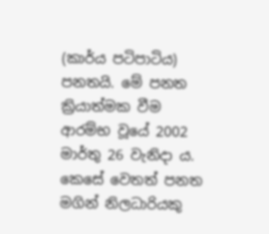(කාර්ය පටිපාටිය) පනතයි. මේ පනත ක්‍රියාත්මක වීම ආරම්භ වූයේ 2002 මාර්තු 26 වැනිදා ය. කෙසේ වෙතත් පනත මගින් නිලධාරියකු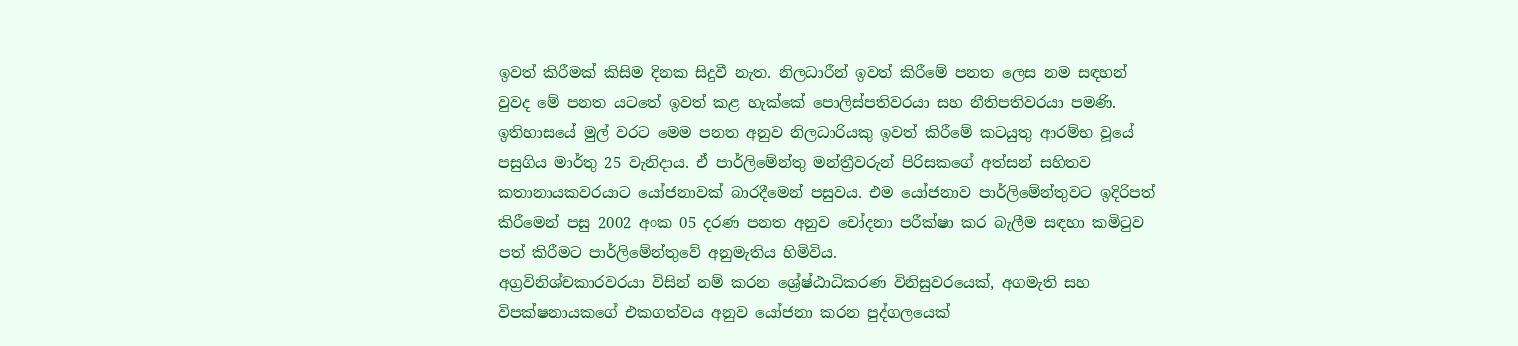ඉවත් කිරීමක් කිසිම දිනක සිදුවී නැත. නිලධාරීන් ඉවත් කිරීමේ පනත ලෙස නම සඳහන් වුවද මේ පනත යටතේ ඉවත් කළ හැක්කේ පොලිස්පතිවරයා සහ නීතිපතිවරයා පමණි.
ඉතිහාසයේ මුල් වරට මෙම පනත අනුව නිලධාරියකු ඉවත් කිරීමේ කටයුතු ආරම්භ වූයේ පසුගිය මාර්තු 25 වැනිදාය. ඒ පාර්ලිමේන්තු මන්ත්‍රීවරුන් පිරිසකගේ අත්සන් සහිතව කතානායකවරයාට යෝජනාවක් බාරදීමෙන් පසුවය. එම යෝජනාව පාර්ලිමේන්තුවට ඉදිරිපත් කිරීමෙන් පසු 2002 අංක 05 දරණ පනත අනුව චෝදනා පරීක්ෂා කර බැලීම සඳහා කමිටුව පත් කිරීමට පාර්ලිමේන්තුවේ අනුමැතිය හිමිවිය.
අග්‍රවිනිශ්චකාරවරයා විසින් නම් කරන ශ්‍රේෂ්ඨාධිකරණ විනිසුවරයෙක්, අගමැති සහ විපක්ෂනායකගේ එකගත්වය අනුව යෝජනා කරන පුද්ගලයෙක්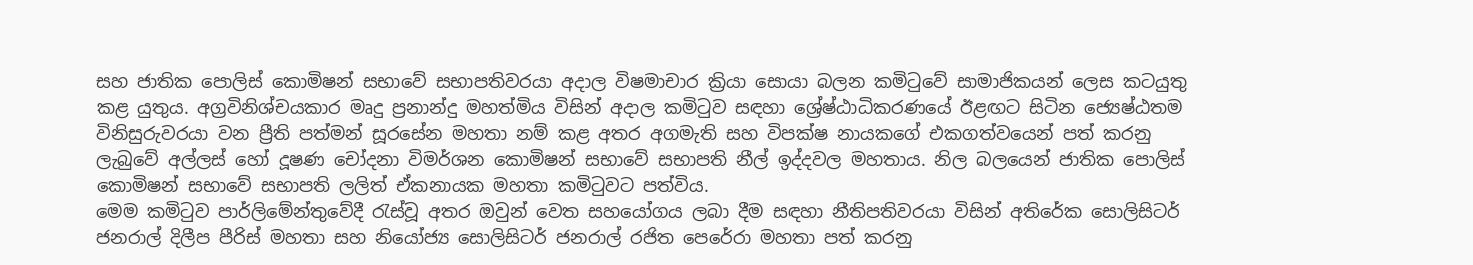සහ ජාතික පොලිස් කොමිෂන් සභාවේ සභාපතිවරයා අදාල විෂමාචාර ක්‍රියා සොයා බලන කමිටුවේ සාමාජිකයන් ලෙස කටයුතු කළ යුතුය. අග්‍රවිනිශ්චයකාර මෘදු ප්‍රනාන්දු මහත්මිය විසින් අදාල කමිටුව සඳහා ශ්‍රේෂ්ඨාධිකරණයේ ඊළඟට සිටින ජ්‍යෙෂ්ඨතම විනිසුරුවරයා වන ප්‍රීති පත්මන් සූරසේන මහතා නම් කළ අතර අගමැති සහ විපක්ෂ නායකගේ එකගත්වයෙන් පත් කරනු ලැබුවේ අල්ලස් හෝ දූෂණ චෝදනා විමර්ශන කොමිෂන් සභාවේ සභාපති නීල් ඉද්දවල මහතාය. නිල බලයෙන් ජාතික පොලිස් කොමිෂන් සභාවේ සභාපති ලලිත් ඒකනායක මහතා කමිටුවට පත්විය.
මෙම කමිටුව පාර්ලිමේන්තුවේදී රැස්වූ අතර ඔවුන් වෙත සහයෝගය ලබා දීම සඳහා නීතිපතිවරයා විසින් අතිරේක සොලිසිටර් ජනරාල් දිලීප පීරිස් මහතා සහ නියෝජ්‍ය සොලිසිටර් ජනරාල් රජිත පෙරේරා මහතා පත් කරනු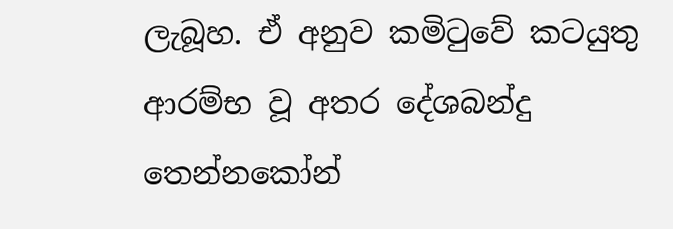ලැබූහ. ඒ අනුව කමිටුවේ කටයුතු ආරම්භ වූ අතර දේශබන්දු තෙන්නකෝන්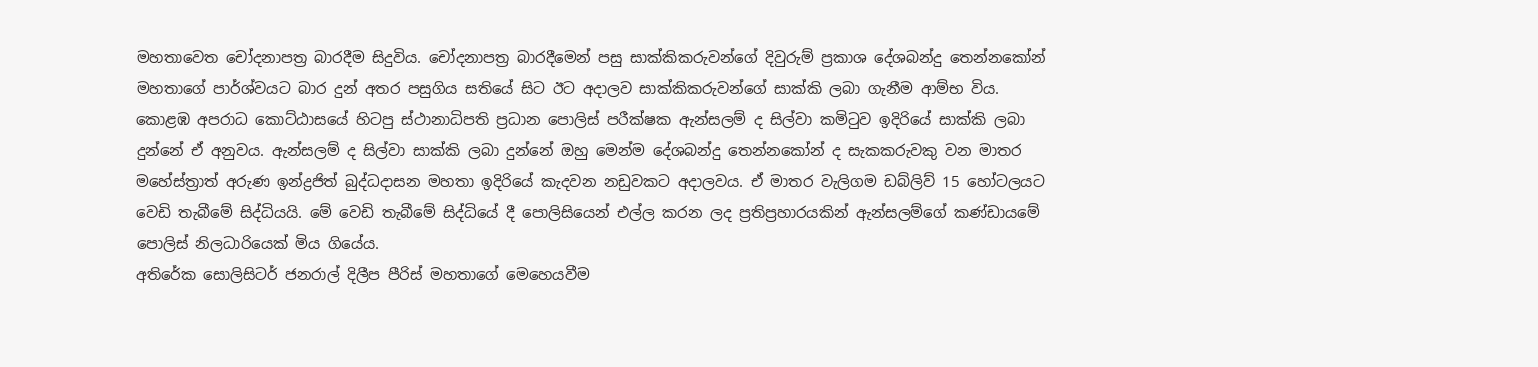මහතාවෙත චෝදනාපත්‍ර බාරදීම සිදුවිය. චෝදනාපත්‍ර බාරදීමෙන් පසු සාක්කිකරුවන්ගේ දිවුරුම් ප්‍රකාශ දේශබන්දු තෙන්නකෝන් මහතාගේ පාර්ශ්වයට බාර දුන් අතර පසුගිය සතියේ සිට ඊට අදාලව සාක්කිකරුවන්ගේ සාක්කි ලබා ගැනීම ආම්භ විය.
කොළඹ අපරාධ කොට්ඨාසයේ හිටපු ස්ථානාධිපති ප්‍රධාන පොලිස් පරීක්ෂක ඇන්සලම් ද සිල්වා කමිටුව ඉදිරියේ සාක්කි ලබා දුන්නේ ඒ අනුවය. ඇන්සලම් ද සිල්වා සාක්කි ලබා දුන්නේ ඔහු මෙන්ම දේශබන්දු තෙන්නකෝන් ද සැකකරුවකු වන මාතර මහේස්ත්‍රාත් අරුණ ඉන්ද්‍රජිත් බුද්ධදාසන මහතා ඉදිරියේ කැදවන නඩුවකට අදාලවය. ඒ මාතර වැලිගම ඩබ්ලිව් 15 හෝටලයට වෙඩි තැබීමේ සිද්ධියයි. මේ වෙඩි තැබීමේ සිද්ධියේ දී පොලිසියෙන් එල්ල කරන ලද ප්‍රතිප්‍රහාරයකින් ඇන්සලම්ගේ කණ්ඩායමේ පොලිස් නිලධාරියෙක් මිය ගියේය.
අතිරේක සොලිසිටර් ජනරාල් දිලීප පීරිස් මහතාගේ මෙහෙයවීම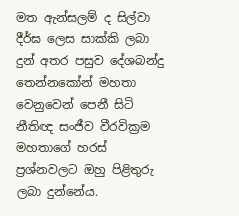මත ඇන්සලම් ද සිල්වා දීර්ඝ ලෙස සාක්කි ලබා දුන් අතර පසුව දේශබන්දු තෙන්නකෝන් මහතා වෙනුවෙන් පෙනී සිටි නීතිඥ සංජීව වීරවික්‍රම මහතාගේ හරස් ප්‍රශ්නවලට ඔහු පිළිතුරු ලබා දුන්නේය.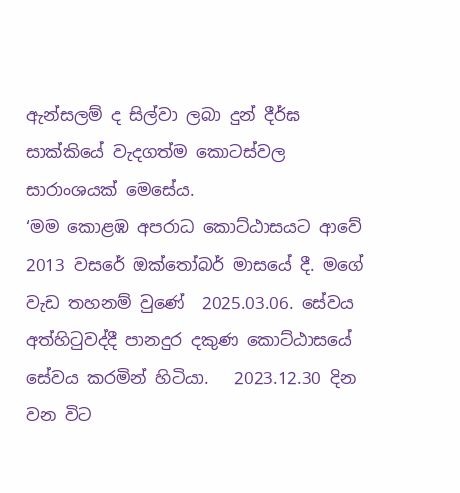ඇන්සලම් ද සිල්වා ලබා දුන් දීර්ඝ සාක්කියේ වැදගත්ම කොටස්වල සාරාංශයක් මෙසේය.
‘මම කොළඹ අපරාධ කොට්ඨාසයට ආවේ 2013 වසරේ ඔක්තෝබර් මාසයේ දී. මගේ වැඩ තහනම් වුණේ  2025.03.06. සේවය අත්හිටුවද්දී පානදුර දකුණ කොට්ඨාසයේ සේවය කරමින් හිටියා.   2023.12.30 දින වන විට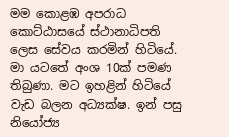මම කොළඹ අපරාධ කොට්ඨාසයේ ස්ථානාධිපති ලෙස සේවය කරමින් හිටියේ. මා යටතේ අංශ 10ක් පමණ තිබුණා. මට ඉහළින් හිටියේ වැඩ බලන අධ්‍යක්ෂ. ඉන් පසු නියෝජ්‍ය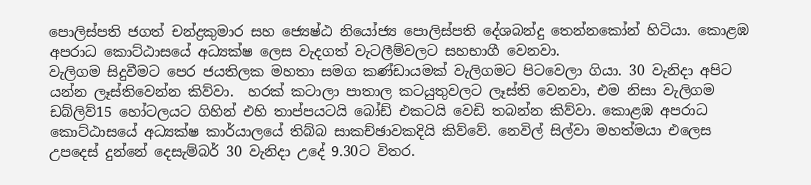පොලිස්පති ජගත් චන්ද්‍රකුමාර සහ ජ්‍යෙෂ්ඨ නියෝජ්‍ය පොලිස්පති දේශබන්දු තෙන්නකෝන් හිටියා. කොළඹ අපරාධ කොට්ඨාසයේ අධ්‍යක්ෂ ලෙස වැදගත් වැටලීම්වලට සහභාගී වෙනවා.
වැලිගම සිදුවීමට පෙර ජයතිලක මහතා සමග කණ්ඩායමක් වැලිගමට පිටවෙලා ගියා. 30 වැනිදා අපිට යන්න ලෑස්තිවෙන්න කිව්වා.  හරක් කටාලා පාතාල කටයුතුවලට ලෑස්ති වෙනවා, එම නිසා වැලිගම ඩබ්ලිව්15 හෝටලයට ගිහින් එහි තාප්පයටයි බෝඩ් එකටයි වෙඩි තබන්න කිව්වා. කොළඹ අපරාධ කොට්ඨාසයේ අධ්‍යක්ෂ කාර්යාලයේ තිබ්බ සාකච්ඡාවකදියි කිව්වේ. නෙවිල් සිල්වා මහත්මයා එලෙස උපදෙස් දුන්නේ දෙසැම්බර් 30 වැනිදා උදේ 9.30ට විතර.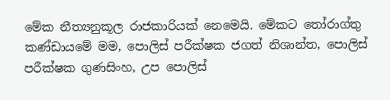මේක නීත්‍යනුකූල රාජකාරියක් නෙමෙයි. මේකට තෝරාග්තු කණ්ඩායමේ මම, පොලිස් පරීක්ෂක ජගත් නිශාන්ත, පොලිස් පරීක්ෂක ගුණසිංහ, උප පොලිස්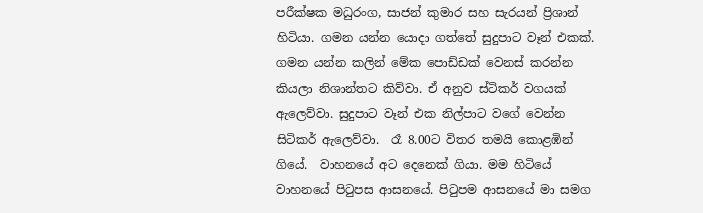පරීක්ෂක මධුරංග, සාජන් කුමාර සහ සැරයන් ප්‍රිශාන් හිටියා. ගමන යන්න යොදා ගත්තේ සුදුපාට වෑන් එකක්.   ගමන යන්න කලින් මේක පොඩ්ඩක් වෙනස් කරන්න කියලා නිශාන්තට කිව්වා. ඒ අනුව ස්ටිකර් වගයක් ඇලෙව්වා. සුදුපාට වෑන් එක නිල්පාට වගේ වෙන්න සිටිකර් ඇලෙව්වා.  රෑ 8.00ට විතර තමයි කොළඹින් ගියේ.  වාහනයේ අට දෙනෙක් ගියා. මම හිටියේ වාහනයේ පිටුපස ආසනයේ. පිටුපම ආසනයේ මා සමග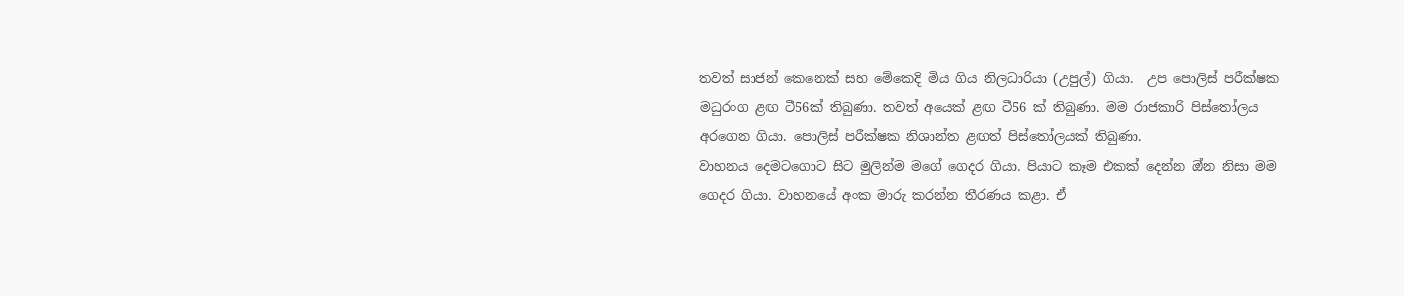තවත් සාජන් කෙනෙක් සහ මේකෙදි මිය ගිය නිලධාරියා (උපුල්) ගියා.  උප පොලිස් පරීක්ෂක මධුරංග ළඟ ටී56ක් තිබුණා. තවත් අයෙක් ළඟ ටී56 ක් තිබුණා. මම රාජකාරි පිස්තෝලය අරගෙන ගියා. පොලිස් පරීක්ෂක නිශාන්ත ළඟත් පිස්තෝලයක් තිබුණා.
වාහනය දෙමටගොට සිට මුලින්ම මගේ ගෙදර ගියා. පියාට කෑම එකක් දෙන්න ඔ්න නිසා මම ගෙදර ගියා. වාහනයේ අංක මාරු කරන්න තීරණය කළා. ඒ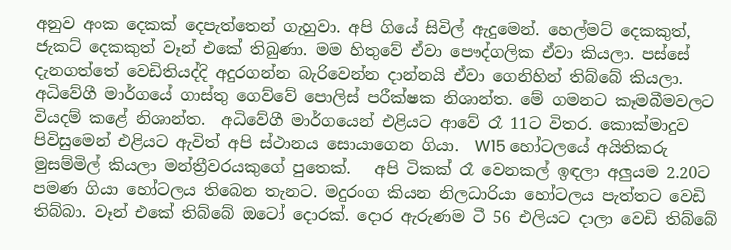අනුව අංක දෙකක් දෙපැත්තෙන් ගැහුවා. අපි ගියේ සිවිල් ඇදුමෙන්. හෙල්මට් දෙකකුත්, ජැකට් දෙකකුත් වෑන් එකේ තිබුණා. මම හිතුවේ ඒවා පෞද්ගලික ඒවා කියලා. පස්සේ දැනගත්තේ වෙඩිතියද්දි අදුරගන්න බැරිවෙන්න දාන්නයි ඒවා ගෙනිහින් තිබ්බේ කියලා.  අධිවේගී මාර්ගයේ ගාස්තු ගෙව්වේ පොලිස් පරීක්ෂක නිශාන්ත. මේ ගමනට කෑමබීමවලට වියදම් කළේ නිශාන්ත.  අධිවේගී මාර්ගයෙන් එළියට ආවේ රෑ 11ට විතර. කොක්මාදුව පිවිසුමෙන් එළියට ඇවිත් අපි ස්ථානය සොයාගෙන ගියා.  W15 හෝටලයේ අයිතිකරු මුසම්මිල් කියලා මන්ත්‍රීවරයකුගේ පුතෙක්.   අපි ටිකක් රෑ වෙනකල් ඉඳලා අලුයම 2.20ට පමණ ගියා හෝටලය තිබෙන තැනට. මදුරංග කියන නිලධාරියා හෝටලය පැත්තට වෙඩි තිබ්බා. වෑන් එකේ තිබ්බේ ඔටෝ දොරක්. දොර ඇරුණම ටී 56 එලියට දාලා වෙඩි තිබ්බේ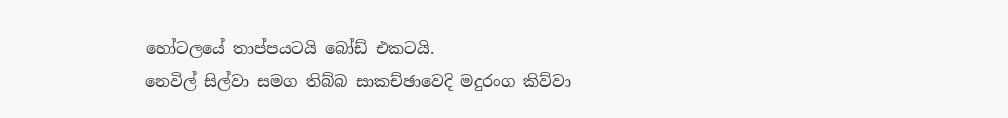හෝටලයේ තාප්පයටයි බෝඩ් එකටයි.
නෙවිල් සිල්වා සමග තිබ්බ සාකච්ඡාවෙදි මදුරංග කිව්වා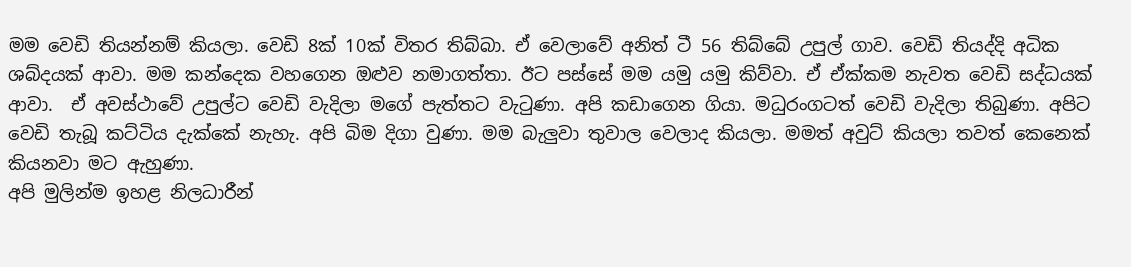මම වෙඩි තියන්නම් කියලා. වෙඩි 8ක් 10ක් විතර තිබ්බා. ඒ වෙලාවේ අනිත් ටී 56 තිබ්බේ උපුල් ගාව. වෙඩි තියද්දි අධික ශබ්දයක් ආවා. මම කන්දෙක වහගෙන ඔළුව නමාගත්තා. ඊට පස්සේ මම යමු යමු කිව්වා. ඒ ඒක්කම නැවත වෙඩි සද්ධයක් ආවා.  ඒ අවස්ථාවේ උපුල්ට වෙඩි වැදිලා මගේ පැත්තට වැටුණා. අපි කඩාගෙන ගියා. මධුරංගටත් වෙඩි වැදිලා තිබුණා. අපිට වෙඩි තැබූ කට්ටිය දැක්කේ නැහැ. අපි බිම දිගා වුණා. මම බැලුවා තුවාල වෙලාද කියලා. මමත් අවුට් කියලා තවත් කෙනෙක් කියනවා මට ඇහුණා.
අපි මුලින්ම ඉහළ නිලධාරීන්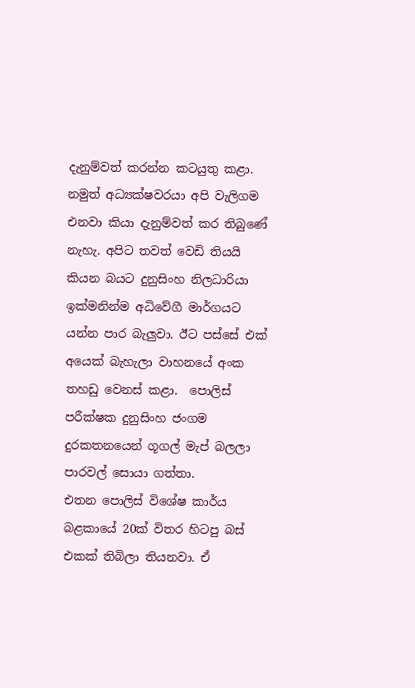දැනුම්වත් කරන්න කටයුතු කළා. නමුත් අධ්‍යක්ෂවරයා අපි වැලිගම එනවා කියා දැනුම්වත් කර තිබුණේ නැහැ. අපිට තවත් වෙඩි තියයි කියන බයට දුනුසිංහ නිලධාරියා ඉක්මනින්ම අධිවේගී මාර්ගයට යන්න පාර බැලුවා. ඊට පස්සේ එක් අයෙක් බැහැලා වාහනයේ අංක තහඩු වෙනස් කළා.  පොලිස් පරීක්ෂක දුනුසිංහ ජංගම දුරකතනයෙන් ගූගල් මැප් බලලා පාරවල් සොයා ගත්තා.
එතන පොලිස් විශේෂ කාර්ය බළකායේ 20ක් විතර හිටපු බස් එකක් තිබිලා තියනවා. ඒ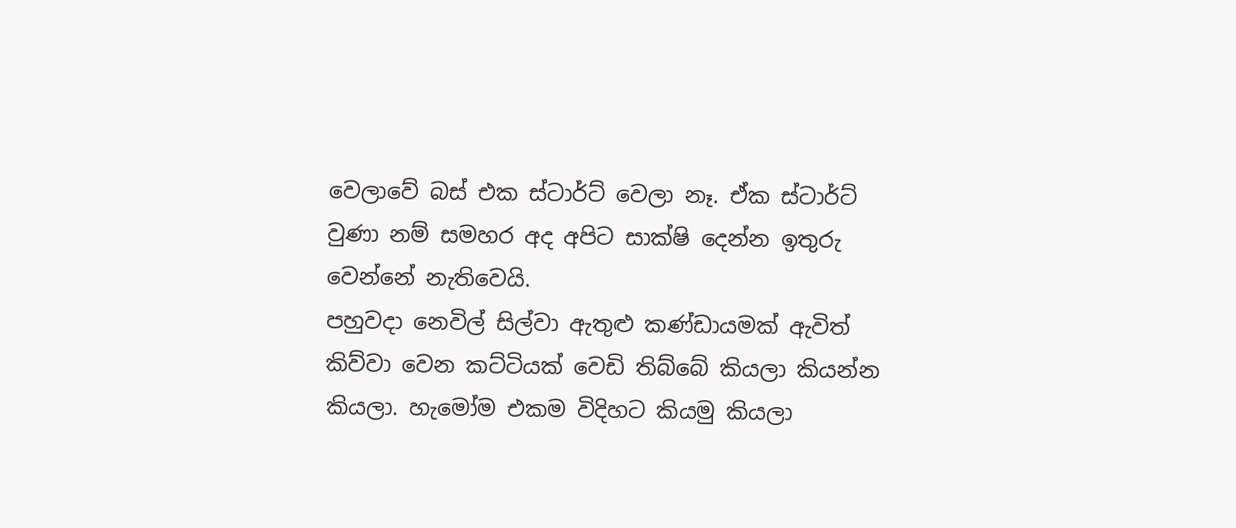වෙලාවේ බස් එක ස්ටාර්ට් වෙලා නෑ. ඒක ස්ටාර්ට් වුණා නම් සමහර අද අපිට සාක්ෂි දෙන්න ඉතුරු වෙන්නේ නැතිවෙයි.
පහුවදා නෙවිල් සිල්වා ඇතුළු කණ්ඩායමක් ඇවිත්  කිව්වා වෙන කට්ටියක් වෙඩි තිබ්බේ කියලා කියන්න කියලා. හැමෝම එකම විදිහට කියමු කියලා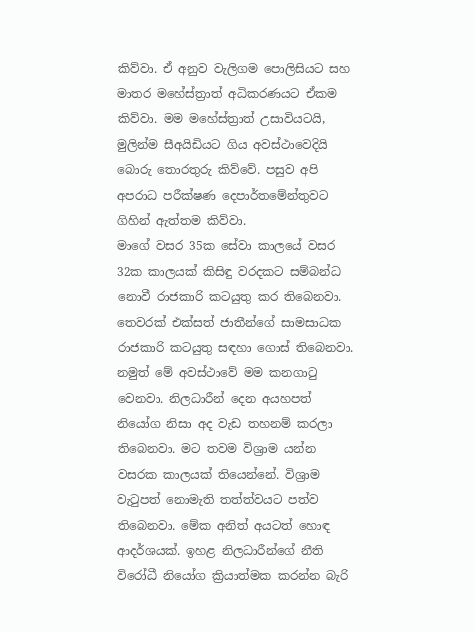කිව්වා. ඒ අනුව වැලිගම පොලිසියට සහ මාතර මහේස්ත්‍රාත් අධිකරණයට ඒකම කිව්වා. මම මහේස්ත්‍රාත් උසාවියටයි, මුලින්ම සීඅයිඩියට ගිය අවස්ථාවෙදියි බොරු තොරතුරු කිව්වේ. පසුව අපි අපරාධ පරීක්ෂණ දෙපාර්තමේන්තුවට ගිහින් ඇත්තම කිව්වා.
මාගේ වසර 35ක සේවා කාලයේ වසර 32ක කාලයක් කිසිඳු වරදකට සම්බන්ධ නොවී රාජකාරි කටයුතු කර තිබෙනවා. තෙවරක් එක්සත් ජාතීන්ගේ සාමසාධක රාජකාරි කටයුතු සඳහා ගොස් තිබෙනවා. නමුත් මේ අවස්ථාවේ මම කනගාටු වෙනවා. නිලධාරීන් දෙන අයහපත් නියෝග නිසා අද වැඩ තහනම් කරලා තිබෙනවා. මට තවම විශ්‍රාම යන්න වසරක කාලයක් තියෙන්නේ. විශ්‍රාම වැටුපත් නොමැති තත්ත්වයට පත්ව තිබෙනවා. මේක අනිත් අයටත් හොඳ ආදර්ශයක්. ඉහළ නිලධාරීන්ගේ නීති විරෝධී නියෝග ක්‍රියාත්මක කරන්න බැරි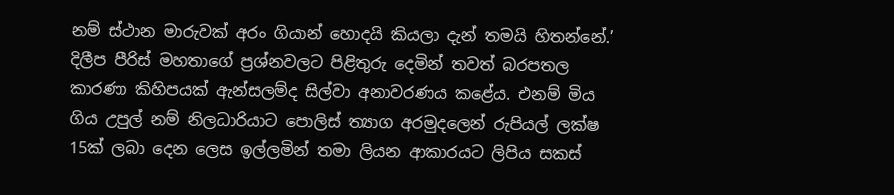නම් ස්ථාන මාරුවක් අරං ගියාන් හොදයි කියලා දැන් තමයි හිතන්නේ.’
දිලීප පීරිස් මහතාගේ ප්‍රශ්නවලට පිළිතුරු දෙමින් තවත් බරපතල කාරණා කිහිපයක් ඇන්සලම්ද සිල්වා අනාවරණය කළේය. එනම් මිය ගිය උපුල් නම් නිලධාරියාට පොලිස් ත්‍යාග අරමුදලෙන් රුපියල් ලක්ෂ 15ක් ලබා දෙන ලෙස ඉල්ලමින් තමා ලියන ආකාරයට ලිපිය සකස්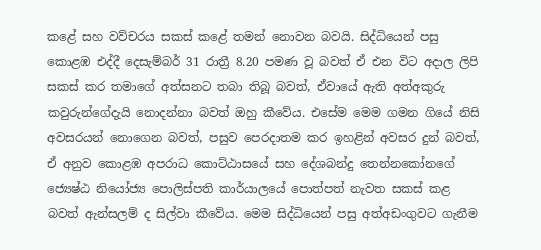කළේ සහ වව්චරය සකස් කළේ තමන් නොවන බවයි. සිද්ධියෙන් පසු කොළඹ එද්දී දෙසැම්බර් 31 රාත්‍රී 8.20 පමණ වූ බවත් ඒ එන විට අදාල ලිපි සකස් කර තමාගේ අත්සනට තබා තිබූ බවත්, ඒවායේ ඇති අත්අකුරු කවුරුන්ගේදැයි නොදන්නා බවත් ඔහු කීවේය. එසේම මෙම ගමන ගියේ නිසි අවසරයන් නොගෙන බවත්, පසුව පෙරදාතම කර ඉහළින් අවසර දුන් බවත්, ඒ අනුව කොළඹ අපරාධ කොට්ඨාසයේ සහ දේශබන්දු තෙන්නකෝනගේ ජ්‍යෙෂ්ඨ නියෝජ්‍ය පොලිස්පති කාර්යාලයේ පොත්පත් නැවත සකස් කළ බවත් ඇන්සලම් ද සිල්වා කීවේය. මෙම සිද්ධියෙන් පසු අත්අඩංගුවට ගැනීම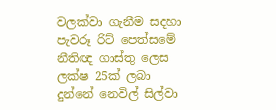වලක්වා ගැනීම සදහා පැවරූ රිට් පෙත්සමේ නීතිඥ ගාස්තු ලෙස ලක්ෂ 25ක් ලබා දුන්නේ නෙවිල් සිල්වා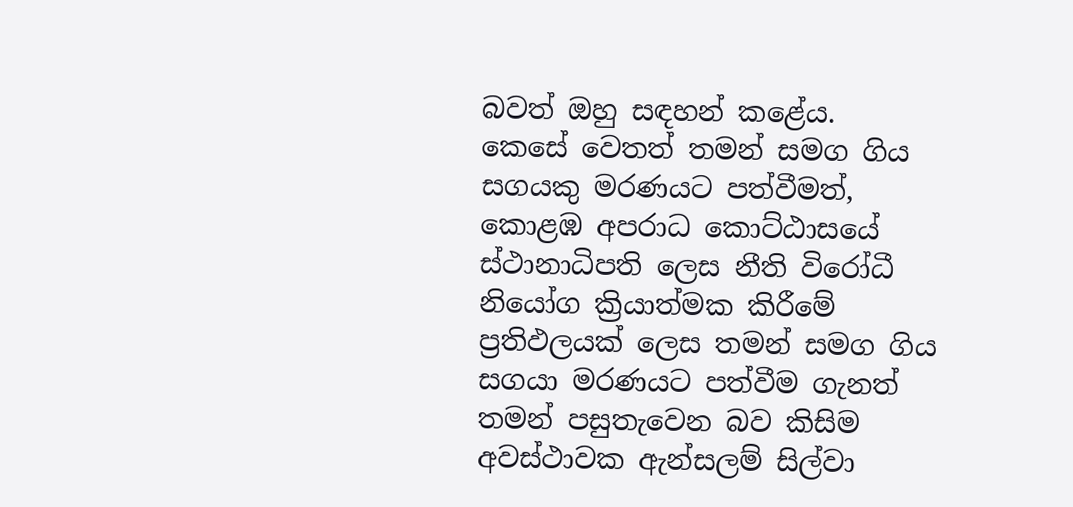බවත් ඔහු සඳහන් කළේය.
කෙසේ වෙතත් තමන් සමග ගිය සගයකු මරණයට පත්වීමත්, කොළඹ අපරාධ කොට්ඨාසයේ ස්ථානාධිපති ලෙස නීති විරෝධී නියෝග ක්‍රියාත්මක කිරීමේ ප්‍රතිඵලයක් ලෙස තමන් සමග ගිය සගයා මරණයට පත්වීම ගැනත් තමන් පසුතැවෙන බව කිසිම අවස්ථාවක ඇන්සලම් සිල්වා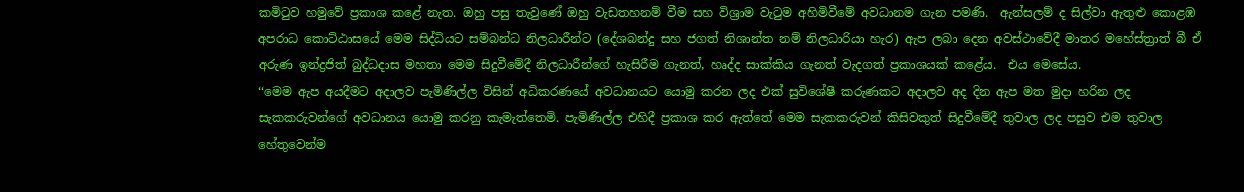කමිටුව හමුවේ ප්‍රකාශ කළේ නැත. ඔහු පසු තැවුණේ ඔහු වැඩතහනම් වීම සහ විශ්‍රාම වැටුම අහිමිවීමේ අවධානම ගැන පමණි.  ඇන්සලම් ද සිල්වා ඇතුළු කොළඹ අපරාධ කොට්ඨාසයේ මෙම සිද්ධියට සම්බන්ධ නිලධාරීන්ට (දේශබන්දු සහ ජගත් නිශාන්ත නම් නිලධාරියා හැර) ඇප ලබා දෙන අවස්ථාවේදී මාතර මහේස්ත්‍රාත් බී ඒ  අරුණ ඉන්ද්‍රජිත් බුද්ධදාස මහතා මෙම සිදුවීමේදී නිලධාරීන්ගේ හැසිරීම ගැනත්, හෘද්ද සාක්කිය ගැනත් වැදගත් ප්‍රකාශයක් කළේය.  එය මෙසේය.
‘‘මෙම ඇප අයදීමට අදාලව පැමිණිල්ල විසින් අධිකරණයේ අවධානයට යොමු කරන ලද එක් සුවිශේෂී කරුණකට අදාලව අද දින ඇප මත මුදා හරින ලද සැකකරුවන්ගේ අවධානය යොමු කරනු කැමැත්තෙමි. පැමිණිල්ල එහිදී ප්‍රකාශ කර ඇත්තේ මෙම සැකකරුවන් කිසිවකුත් සිදුවීමේදී තුවාල ලද පසුව එම තුවාල හේතුවෙන්ම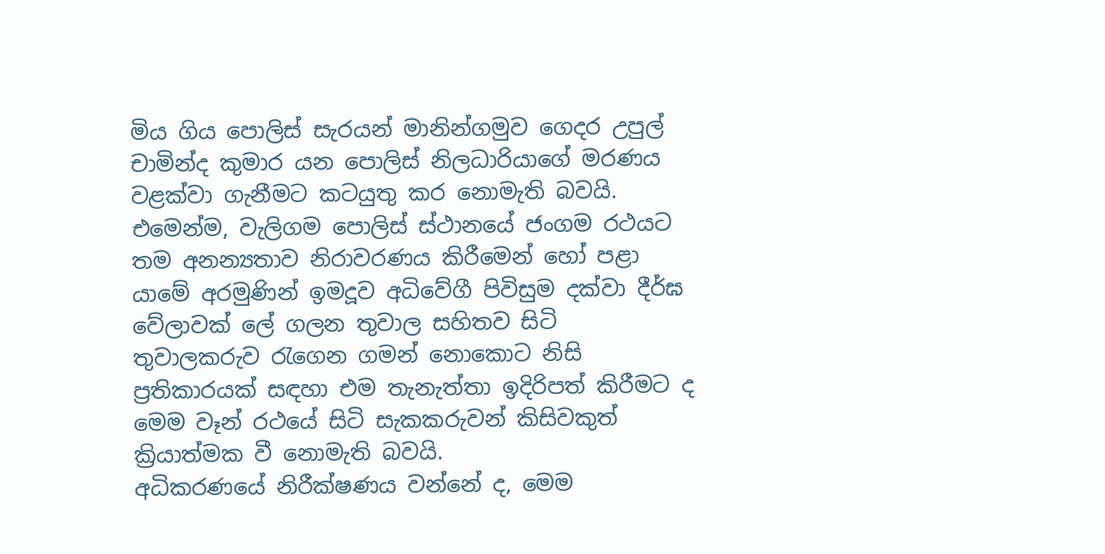මිය ගිය පොලිස් සැරයන් මානින්ගමුව ගෙදර උපුල් චාමින්ද කුමාර යන පොලිස් නිලධාරියාගේ මරණය වළක්වා ගැනීමට කටයුතු කර නොමැති බවයි. එමෙන්ම, වැලිගම පොලිස් ස්ථානයේ ජංගම රථයට තම අනන්‍යතාව නිරාවරණය කිරීමෙන් හෝ පළා යාමේ අරමුණින් ඉමදූව අධිවේගී පිවිසුම දක්වා දීර්ඝ වේලාවක් ලේ ගලන තුවාල සහිතව සිටි තුවාලකරුව රැගෙන ගමන් නොකොට නිසි ප්‍රතිකාරයක් සඳහා එම තැනැත්තා ඉදිරිපත් කිරීමට ද මෙම වෑන් රථයේ සිටි සැකකරුවන් කිසිවකුත් ක්‍රියාත්මක වී නොමැති බවයි.
අධිකරණයේ නිරීක්ෂණය වන්නේ ද, මෙම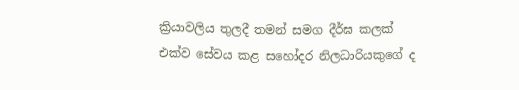ක්‍රියාවලිය තුලදී තමන් සමග දීර්ඝ කලක් එක්ව සේවය කළ සහෝදර නිලධාරියකුගේ ද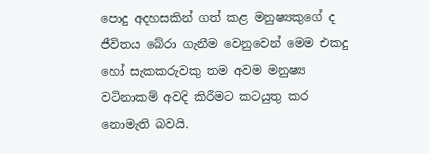පොදු අදහසකින් ගත් කළ මනුෂ්‍යකුගේ ද ජීවිතය බේරා ගැනීම වෙනුවෙන් මෙම එකදු හෝ සැකකරුවකු තම අවම මනුෂ්‍ය වටිනාකම් අවදි කිරීමට කටයුතු කර නොමැති බවයි.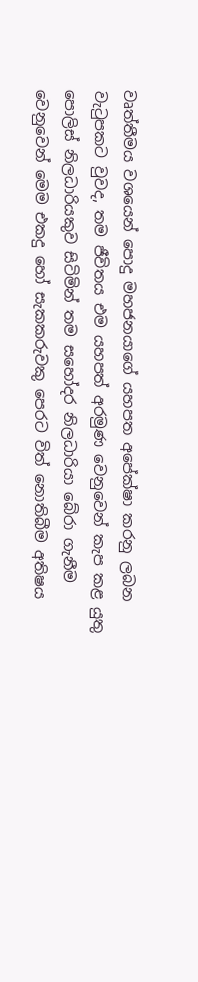වෘත්තීමය වශයෙන් පොදු මහජනයාගේ යහපත අපේක්ෂා කරනු ලබන වැටුපකට වුවද, තම ජීවිතය එම යහපත් අරමුණ වෙනුවෙන් කැප කළ යුතු පොලිස් නිලධාරියකුව සිටිමින් තම සහෝදර නිලධාරියා බේරා ගැනීම වෙනුවෙන් මෙම එකදු හෝ සැකකරුවකු පෙරට විත් නොතිබීම අතිෂය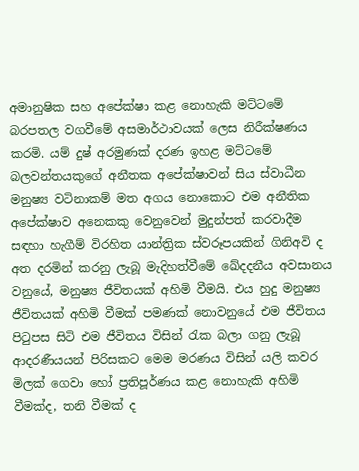අමානුෂික සහ අපේක්ෂා කළ නොහැකි මට්ටමේ බරපතල වගවීමේ අසමාර්ථාවයක් ලෙස නිරීක්ෂණය කරමි. යම් දුෂ් අරමුණක් දරණ ඉහළ මට්ටමේ බලවන්තයකුගේ අනීතක අපේක්ෂාවන් සිය ස්වාධීන මනුෂ්‍ය වටිනාකම් මත අගය නොකොට එම අනීතික අපේක්ෂාව අනෙකකු වෙනුවෙන් මුදුන්පත් කරවාදීම සඳහා හැගීම් විරහිත යාන්ත්‍රික ස්වරූපයකින් ගිනිඅවි ද අත දරමින් කරනු ලැබූ මැදිහත්වීමේ ඛේදදනීය අවසානය වනුයේ, මනුෂ්‍ය ජීවිතයක් අහිමි වීමයි. එය හුදු මනුෂ්‍ය ජීවිතයක් අහිමි වීමක් පමණක් නොවනුයේ එම ජීවිතය පිටුපස සිටි එම ජීවිතය විසින් රැක බලා ගනු ලැබූ ආදරණීයයන් පිරිසකට මෙම මරණය විසින් යලි කවර මිලක් ගෙවා හෝ ප්‍රතිපූර්ණය කළ නොහැකි අහිමි වීමක්ද, තනි වීමක් ද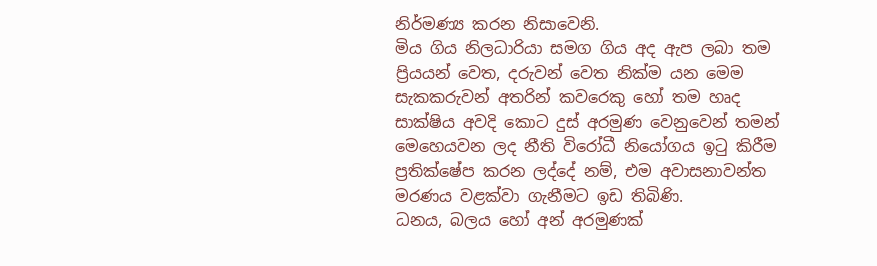නිර්මණ්‍ය කරන නිසාවෙනි.
මිය ගිය නිලධාරියා සමග ගිය අද ඇප ලබා තම ප්‍රියයන් වෙත, දරුවන් වෙත නික්ම යන මෙම සැකකරුවන් අතරින් කවරෙකු හෝ තම හෘද සාක්ෂිය අවදි කොට දුස් අරමුණ වෙනුවෙන් තමන් මෙහෙයවන ලද නීති විරෝධී නියෝගය ඉටු කිරීම ප්‍රතික්ෂේප කරන ලද්දේ නම්, එම අවාසනාවන්ත මරණය වළක්වා ගැනීමට ඉඩ තිබිණි.
ධනය, බලය හෝ අන් අරමුණක්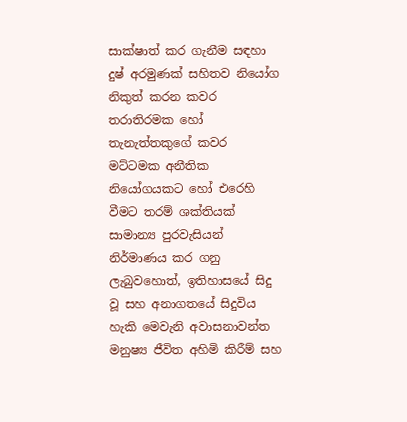සාක්ෂාත් කර ගැනීම සඳහා දුෂ් අරමුණක් සහිතව නියෝග නිකුත් කරන කවර තරාතිරමක හෝ තැනැත්තකුගේ කවර මට්ටමක අනීතික නියෝගයකට හෝ එරෙහි වීමට තරම් ශක්තියක් සාමාන්‍ය පුරවැසියන් නිර්මාණය කර ගනු ලැබුවහොත්, ඉතිහාසයේ සිදු වූ සහ අනාගතයේ සිදුවිය හැකි මෙවැනි අවාසනාවන්ත මනුෂ්‍ය ජීවිත අහිමි කිරීම් සහ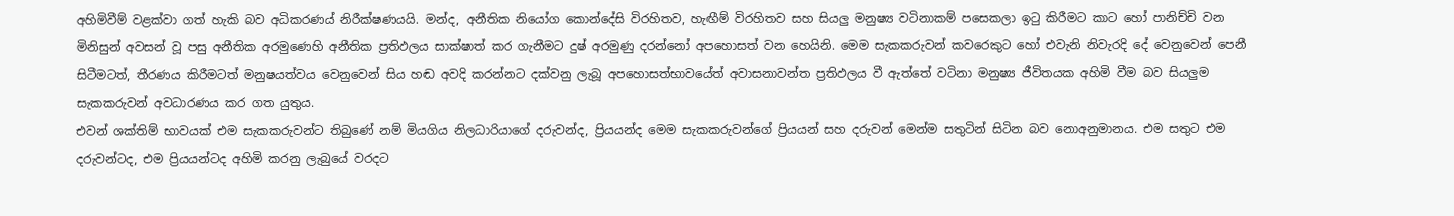අහිමිවීම් වළක්වා ගත් හැකි බව අධිකරණය් නිරීක්ෂණයයි. මන්ද, අනීතික නියෝග කොන්දේසි විරහිතව, හැඟීම් විරහිතව සහ සියලු මනුෂ්‍ය වටිනාකම් පසෙකලා ඉටු කිරීමට කාට හෝ පානිච්චි වන මිනිසුන් අවසන් වූ පසු අනීතික අරමුණෙහි අනීතික ප්‍රතිඵලය සාක්ෂාත් කර ගැනීමට දුෂ් අරමුණු දරන්නෝ අපහොසත් වන හෙයිනි. මෙම සැකකරුවන් කවරෙකුට හෝ එවැනි නිවැරදි දේ වෙනුවෙන් පෙනී සිටීමටත්, තීරණය කිරීමටත් මනුෂයත්වය වෙනුවෙන් සිය හඬ අවදි කරන්නට දක්වනු ලැබූ අපහොසත්භාවයේත් අවාසනාවන්ත ප්‍රතිඵලය වී ඇත්තේ වටිනා මනුෂ්‍ය ජීවිතයක අහිමි වීම බව සියලුම සැකකරුවන් අවධාරණය කර ගත යුතුය.
එවන් ශක්තිම් භාවයක් එම සැකකරුවන්ට තිබුණේ නම් මියගිය නිලධාරියාගේ දරුවන්ද, ප්‍රියයන්ද මෙම සැකකරුවන්ගේ ප්‍රියයන් සහ දරුවන් මෙන්ම සතුටින් සිටින බව නොඅනුමානය. එම සතුට එම දරුවන්ටද, එම ‍ප්‍රියයන්ටද අහිමි කරනු ලැබුයේ වරදට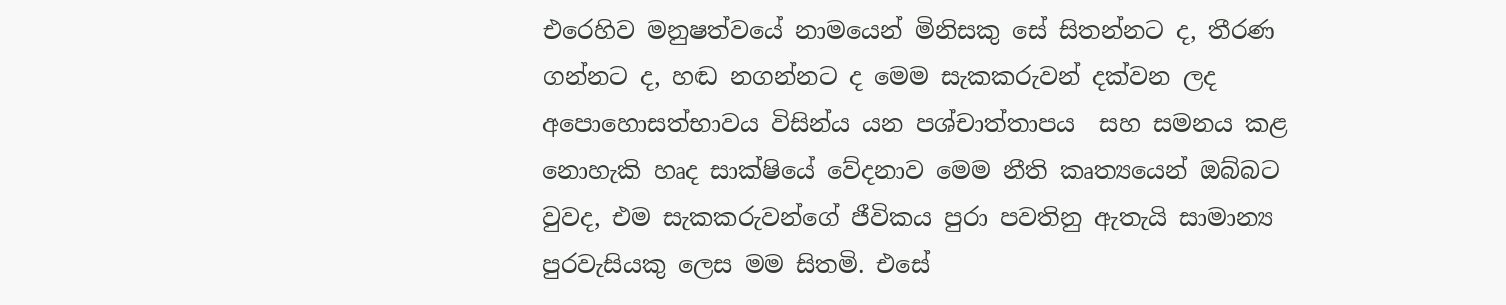එරෙහිව මනුෂත්වයේ නාමයෙන් මිනිසකු සේ සිතන්නට ද, තීරණ ගන්නට ද, හඬ නගන්නට ද මෙම සැකකරුවන් දක්වන ලද අපොහොසත්භාවය විසින්ය යන පශ්චාත්තාපය  සහ සමනය කළ නොහැකි හෘද සාක්ෂියේ වේදනාව මෙම නීති කෘත්‍යයෙන් ඔබ්බට වුවද, එම සැකකරුවන්ගේ ජීවිකය පුරා පවතිනු ඇතැයි සාමාන්‍ය පුරවැසියකු ලෙස මම සිතමි. එසේ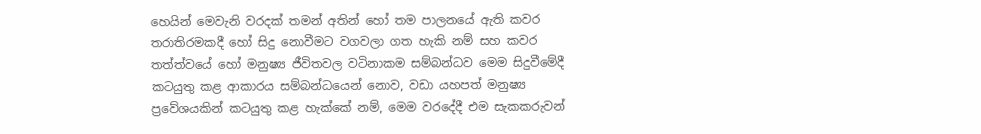හෙයින් මෙවැනි වරදක් තමන් අතින් හෝ තම පාලනයේ ඇති කවර තරාතිරමකදී හෝ සිදු නොවීමට වගවලා ගත හැකි නම් සහ කවර තත්ත්වයේ හෝ මනුෂ්‍ය ජීවිතවල වටිනාකම සම්බන්ධව මෙම සිදුවීමේදී කටයුතු කළ ආකාරය සම්බන්ධයෙන් නොව, වඩා යහපත් මනුෂ්‍ය ප්‍රවේශයකින් කටයුතු කළ හැක්කේ නම්, මෙම වරදේදී එම සැකකරුවන්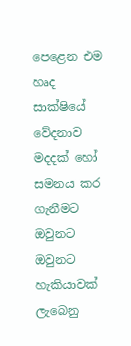පෙළෙන එම හෘද සාක්ෂියේ වේදනාව මදදක් හෝ සමනය කර ගැනීමට ඔවුනට   ඔවුනට හැකියාවක් ලැබෙනු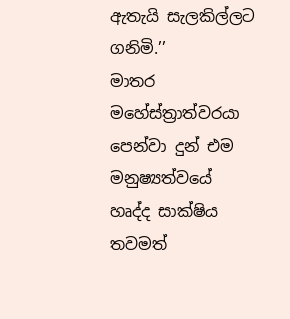ඇතැයි සැලකිල්ලට ගනිමි.’’
මාතර මහේස්ත්‍රාත්වරයා පෙන්වා දුන් එම මනුෂ්‍යත්වයේ හෘද්ද සාක්ෂිය තවමත්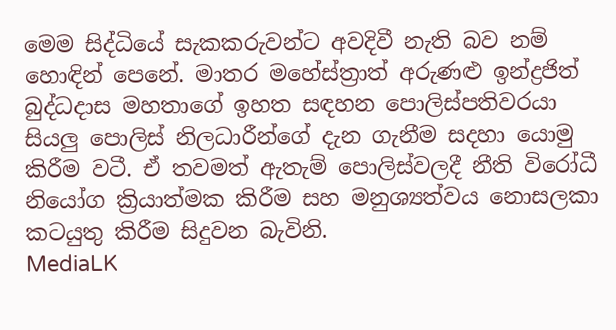මෙම සිද්ධියේ සැකකරුවන්ට අවදිවී නැති බව නම් හොඳින් පෙනේ. මාතර මහේස්ත්‍රාත් අරුණළු ඉන්ද්‍රජිත් බුද්ධදාස මහතාගේ ඉහත සඳහන පොලිස්පතිවරයා සියලු පොලිස් නිලධාරීන්ගේ දැන ගැනීම සදහා යොමු කිරීම වටී. ඒ තවමත් ඇතැම් පොලිස්වලදී නීති විරෝධී නියෝග ක්‍රියාත්මක කිරීම සහ මනුශ්‍යත්වය නොසලකා කටයුතු කිරීම සිදුවන බැවිනි.
MediaLK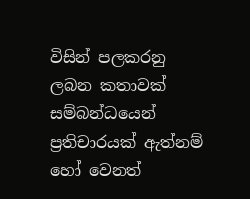විසින් පලකරනු ලබන කතාවක් සම්බන්ධයෙන් ප්‍රතිචාරයක් ඇත්නම් හෝ වෙනත්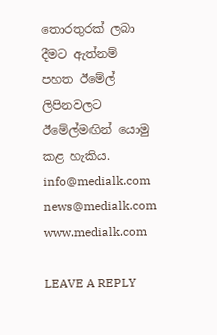තොරතුරක් ලබා දීමට ඇත්නම් පහත ඊමේල් ලිපිනවලට ඊමේල්මඟින් යොමු කළ හැකිය.
info@medialk.com
news@medialk.com
www.medialk.com

LEAVE A REPLY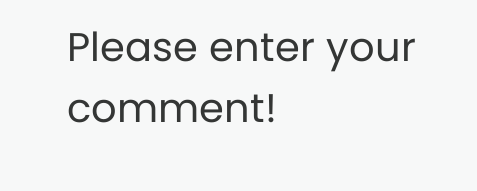Please enter your comment!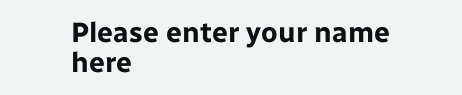Please enter your name here